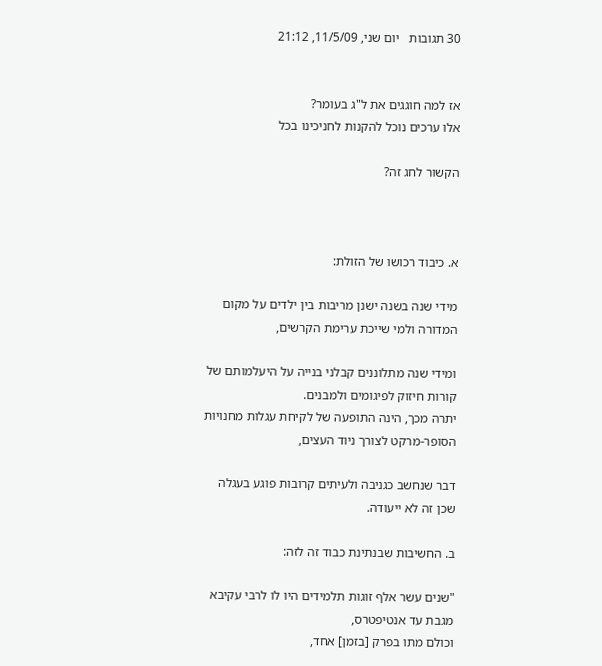30 תגובות   יום שני, 11/5/09, 21:12


אז למה חוגגים את ל"ג בעומר?
אלו ערכים נוכל להקנות לחניכינו בכל

הקשור לחג זה?



א. כיבוד רכושו של הזולת:

מידי שנה בשנה ישנן מריבות בין ילדים על מקום המדורה ולמי שייכת ערימת הקרשים,

ומידי שנה מתלוננים קבלני בנייה על היעלמותם של קורות חיזוק לפיגומים ולמבנים.
יתרה מכך, הינה התופעה של לקיחת עגלות מחנויות הסופר-מרקט לצורך ניוד העצים,

דבר שנחשב כגניבה ולעיתים קרובות פוגע בעגלה שכן זה לא ייעודה.

ב. החשיבות שבנתינת כבוד זה לזה:

"שנים עשר אלף זוגות תלמידים היו לו לרבי עקיבא מגבת עד אנטיפטרס,
וכולם מתו בפרק [בזמן] אחד,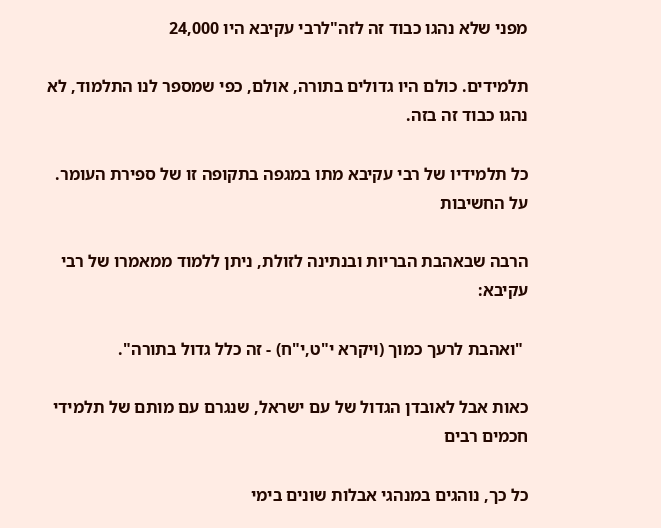מפני שלא נהגו כבוד זה לזה"לרבי עקיבא היו 24,000

תלמידים. כולם היו גדולים בתורה, אולם, כפי שמספר לנו התלמוד, לא נהגו כבוד זה בזה.

כל תלמידיו של רבי עקיבא מתו במגפה בתקופה זו של ספירת העומר. על החשיבות

הרבה שבאהבת הבריות ובנתינה לזולת, ניתן ללמוד ממאמרו של רבי עקיבא:

 "ואהבת לרעך כמוך (ויקרא י"ט,י"ח) - זה כלל גדול בתורה".

כאות אבל לאובדן הגדול של עם ישראל, שנגרם עם מותם של תלמידי חכמים רבים

כל כך, נוהגים במנהגי אבלות שונים בימי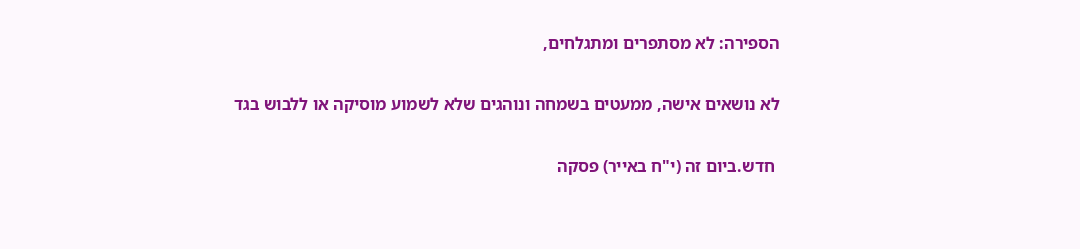הספירה: לא מסתפרים ומתגלחים,

לא נושאים אישה, ממעטים בשמחה ונוהגים שלא לשמוע מוסיקה או ללבוש בגד

 חדש.ביום זה (י"ח באייר) פסקה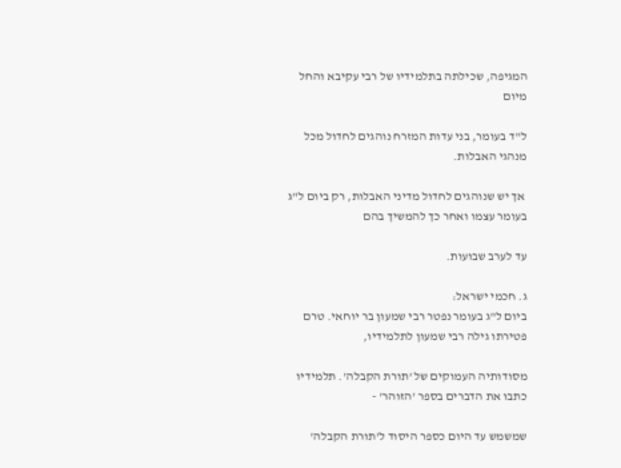המגיפה, שכילתה בתלמידיו של רבי עקיבא והחל מיום

ל"ד בעומר, בני עדות המזרח נוהגים לחדול מכל מנהגי האבלות.

 אך יש שנוהגים לחדול מדיני האבלות, רק ביום ל"ג בעומר עצמו ואחר כך להמשיך בהם

עד לערב שבועות.

ג. חכמי ישראל:
ביום ל"ג בעומר נפטר רבי שמעון בר יוחאי. טרם פטירתו גילה רבי שמעון לתלמידיו,

מסודותיה העמוקים של 'תורת הקבלה'. תלמידיו כתבו את הדברים בספר 'הזוהר' -

שמשמש עד היום כספר היסוד ל'תורת הקבלה'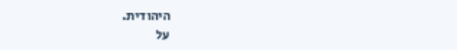היהודית.
על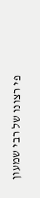פי רצונו של רבי שמעון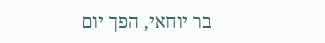בר יוחאי, הפך יום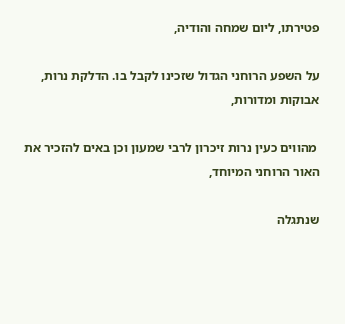פטירתו, ליום שמחה והודיה,

על השפע הרוחני הגדול שזכינו לקבל בו. הדלקת נרות, אבוקות ומדורות,

 מהווים כעין נרות זיכרון לרבי שמעון וכן באים להזכיר את האור הרוחני המיוחד,

שנתגלה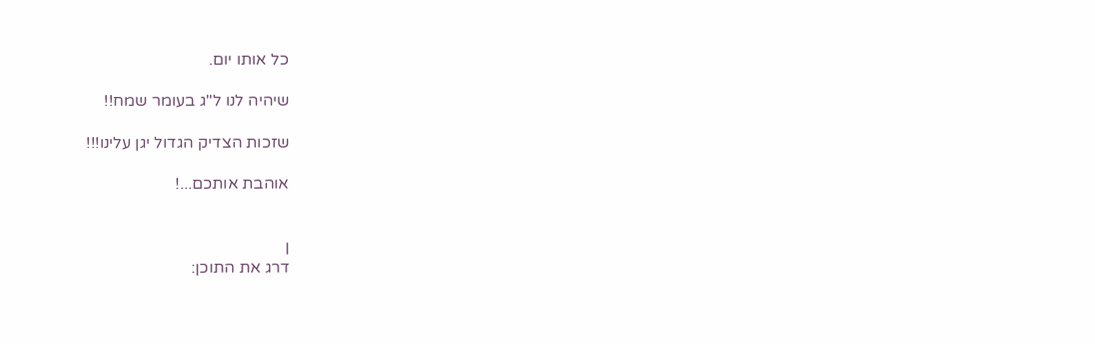כל אותו יום.

שיהיה לנו ל"ג בעומר שמח!!

שזכות הצדיק הגדול יגן עלינו!!!

אוהבת אותכם...!


ן
דרג את התוכן: